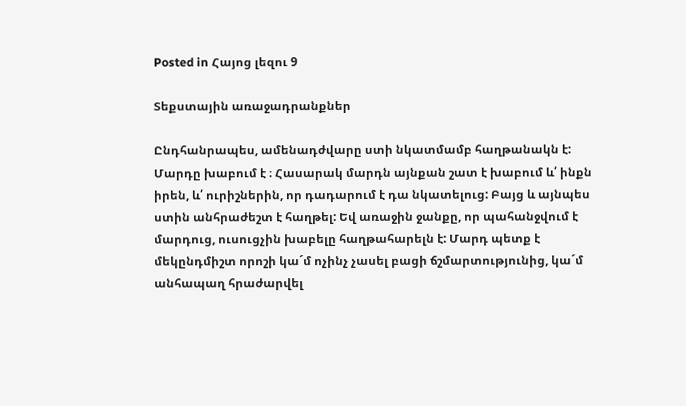Posted in Հայոց լեզու 9

Տեքստային առաջադրանքներ

Ընդհանրապես, ամենադժվարը ստի նկատմամբ հաղթանակն է:  Մարդը խաբում է ։ Հասարակ մարդն այնքան շատ է խաբում և՛ ինքն իրեն, և՛ ուրիշներին, որ դադարում է դա նկատելուց: Բայց և այնպես ստին անհրաժեշտ է հաղթել: Եվ առաջին ջանքը, որ պահանջվում է մարդուց, ուսուցչին խաբելը հաղթահարելն է: Մարդ պետք է մեկընդմիշտ որոշի կա´մ ոչինչ չասել բացի ճշմարտությունից, կա´մ անհապաղ հրաժարվել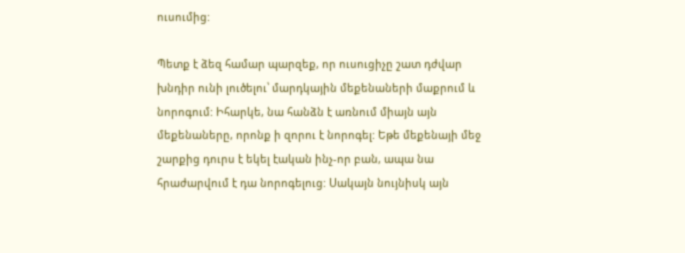ուսումից:

Պետք է ձեզ համար պարզեք, որ ուսուցիչը շատ դժվար խնդիր ունի լուծելու՝ մարդկային մեքենաների մաքրում և նորոգում: Իհարկե, նա հանձն է առնում միայն այն մեքենաները, որոնք ի զորու է նորոգել: Եթե մեքենայի մեջ շարքից դուրս է եկել էական ինչ-որ բան, ապա նա հրաժարվում է դա նորոգելուց: Սակայն նույնիսկ այն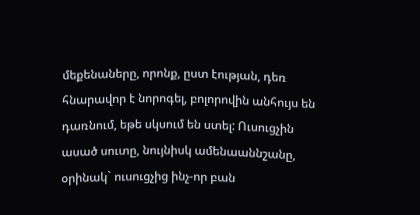մեքենաները, որոնք, ըստ էության, դեռ հնարավոր է նորոգել, բոլորովին անհույս են դառնում, եթե սկսում են ստել: Ուսուցչին ասած սուտը, նույնիսկ ամենաաննշանը, օրինակ` ուսուցչից ինչ-որ բան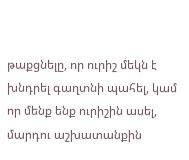թաքցնելը, որ ուրիշ մեկն է խնդրել գաղտնի պահել, կամ որ մենք ենք ուրիշին ասել, մարդու աշխատանքին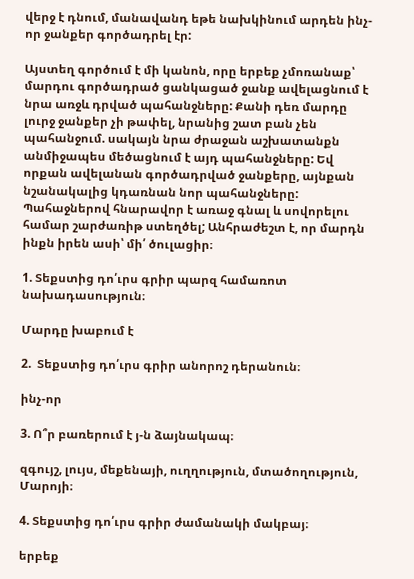վերջ է դնում, մանավանդ եթե նախկինում արդեն ինչ-որ ջանքեր գործադրել էր:

Այստեղ գործում է մի կանոն, որը երբեք չմոռանաք՝ մարդու գործադրած ցանկացած ջանք ավելացնում է նրա առջև դրված պահանջները: Քանի դեռ մարդը լուրջ ջանքեր չի թափել, նրանից շատ բան չեն պահանջում. սակայն նրա ժրաջան աշխատանքն անմիջապես մեծացնում է այդ պահանջները: Եվ որքան ավելանան գործադրված ջանքերը, այնքան նշանակալից կդառնան նոր պահանջները: Պահաջներով հնարավոր է առաջ գնալ և սովորելու համար շարժառիթ ստեղծել; Անհրաժեշտ է, որ մարդն ինքն իրեն ասի՝ մի՛ ծուլացիր։

1. Տեքստից դո՛ւրս գրիր պարզ համառոտ նախադասություն։

Մարդը խաբում է

2.  Տեքստից դո՛ւրս գրիր անորոշ դերանուն։

ինչ-որ

3. Ո՞ր բառերում է յ-ն ձայնակապ։

զգույշ, լույս, մեքենայի, ուղղություն, մտածողություն, Մարոյի։

4. Տեքստից դո՛ւրս գրիր ժամանակի մակբայ։

երբեք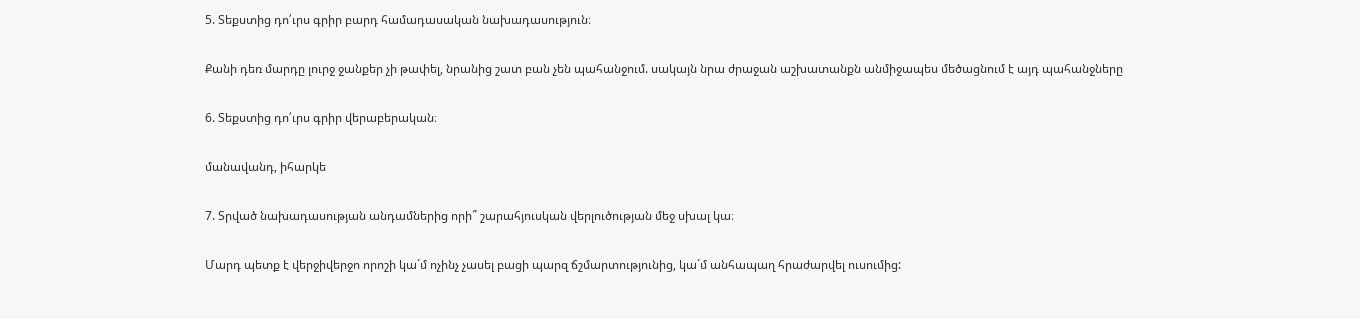5. Տեքստից դո՛ւրս գրիր բարդ համադասական նախադասություն։

Քանի դեռ մարդը լուրջ ջանքեր չի թափել, նրանից շատ բան չեն պահանջում. սակայն նրա ժրաջան աշխատանքն անմիջապես մեծացնում է այդ պահանջները

6. Տեքստից դո՛ւրս գրիր վերաբերական։

մանավանդ, իհարկե

7. Տրված նախադասության անդամներից որի՞ շարահյուսկան վերլուծության մեջ սխալ կա։

Մարդ պետք է վերջիվերջո որոշի կա´մ ոչինչ չասել բացի պարզ ճշմարտությունից, կա´մ անհապաղ հրաժարվել ուսումից: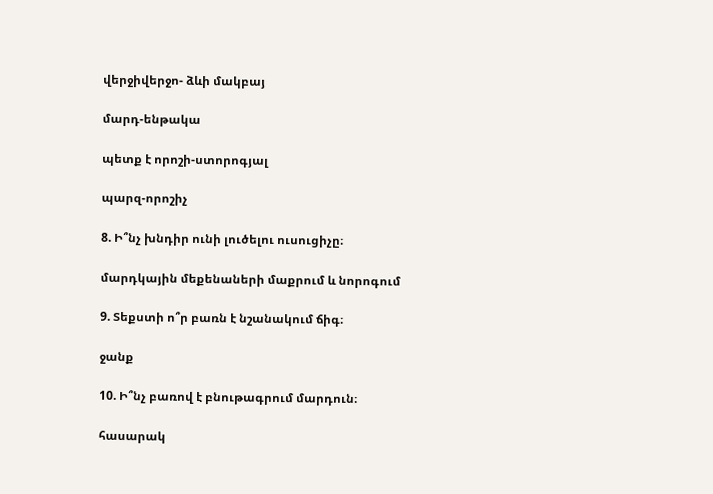վերջիվերջո- ձևի մակբայ

մարդ-ենթակա

պետք է որոշի-ստորոգյալ

պարզ-որոշիչ

8. Ի՞նչ խնդիր ունի լուծելու ուսուցիչը։

մարդկային մեքենաների մաքրում և նորոգում

9. Տեքստի ո՞ր բառն է նշանակում ճիգ։

ջանք

10. Ի՞նչ բառով է բնութագրում մարդուն։

հասարակ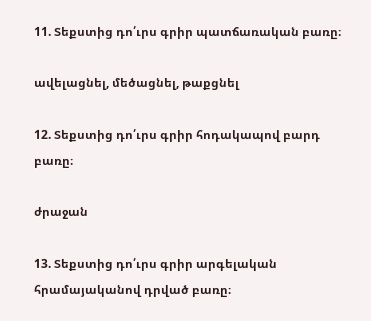11. Տեքստից դո՛ւրս գրիր պատճառական բառը։

ավելացնել, մեծացնել, թաքցնել

12. Տեքստից դո՛ւրս գրիր հոդակապով բարդ բառը։

ժրաջան

13. Տեքստից դո՛ւրս գրիր արգելական հրամայականով դրված բառը։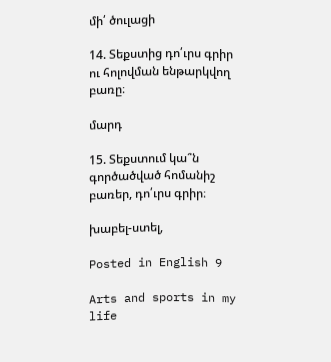մի՛ ծուլացի

14. Տեքստից դո՛ւրս գրիր ու հոլովման ենթարկվող բառը։

մարդ

15. Տեքստում կա՞ն գործածված հոմանիշ բառեր, դո՛ւրս գրիր։

խաբել-ստել,

Posted in English 9

Arts and sports in my life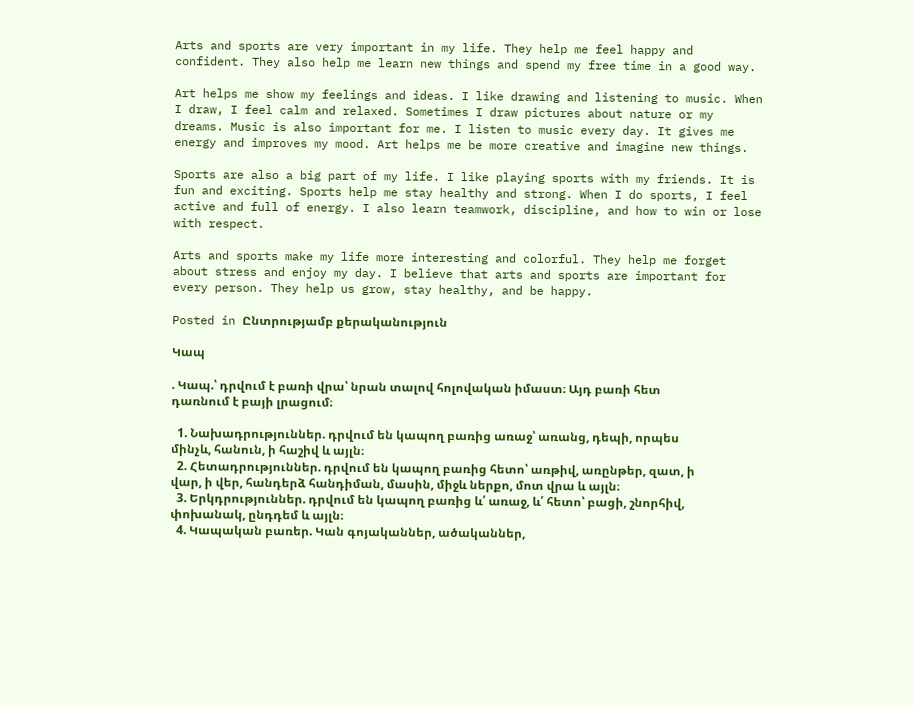Arts and sports are very important in my life. They help me feel happy and confident. They also help me learn new things and spend my free time in a good way.

Art helps me show my feelings and ideas. I like drawing and listening to music. When I draw, I feel calm and relaxed. Sometimes I draw pictures about nature or my dreams. Music is also important for me. I listen to music every day. It gives me energy and improves my mood. Art helps me be more creative and imagine new things.

Sports are also a big part of my life. I like playing sports with my friends. It is fun and exciting. Sports help me stay healthy and strong. When I do sports, I feel active and full of energy. I also learn teamwork, discipline, and how to win or lose with respect.

Arts and sports make my life more interesting and colorful. They help me forget about stress and enjoy my day. I believe that arts and sports are important for every person. They help us grow, stay healthy, and be happy.

Posted in Ընտրությամբ քերականություն

Կապ

. Կապ.՝ դրվում է բառի վրա՝ նրան տալով հոլովական իմաստ։ Այդ բառի հետ դառնում է բայի լրացում։

  1. Նախադրություններ. դրվում են կապող բառից առաջ՝ առանց, դեպի, որպես մինչև, հանուն, ի հաշիվ և այլն։
  2. Հետադրություններ. դրվում են կապող բառից հետո՝ առթիվ, առընթեր, զատ, ի վար, ի վեր, հանդերձ հանդիման, մասին, միջև ներքո, մոտ վրա և այլն։
  3. Երկդրություններ. դրվում են կապող բառից և՛ առաջ, և՛ հետո՝ բացի, շնորհիվ, փոխանակ, ընդդեմ և այլն։
  4. Կապական բառեր. Կան գոյականներ, ածականներ,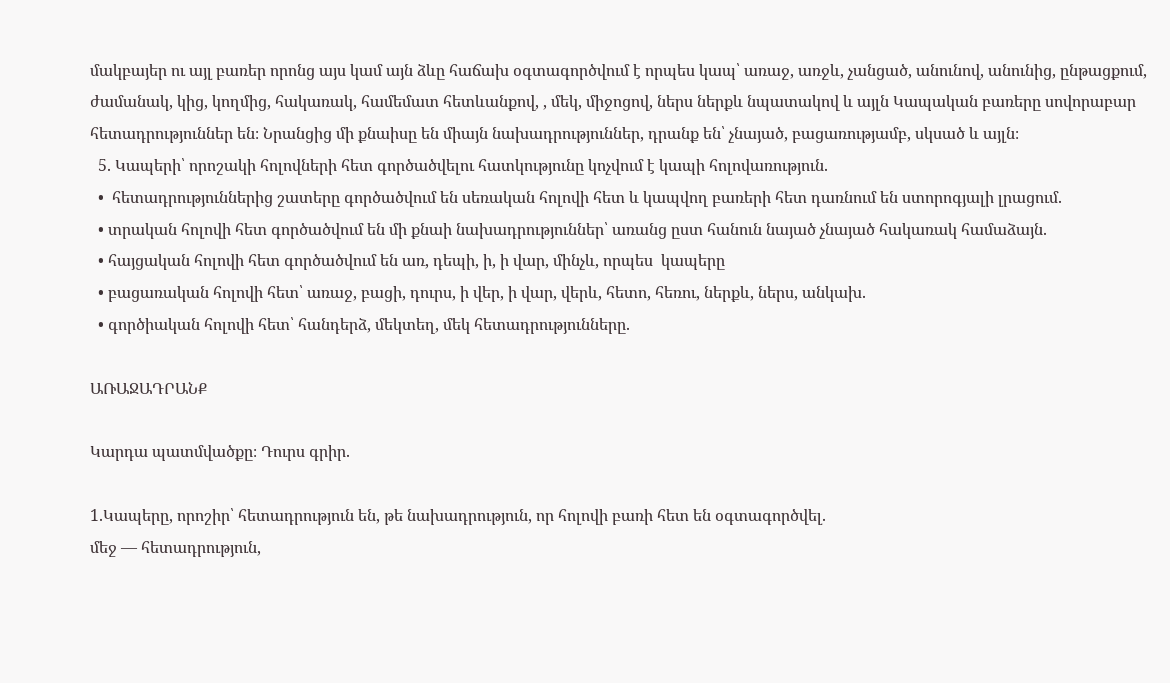մակբայեր ու այլ բառեր որոնց այս կամ այն ձևը հաճախ օգտագործվում է որպես կապ՝ առաջ, առջև, չանցած, անունով, անունից, ընթացքում, ժամանակ, կից, կողմից, հակառակ, համեմատ հետևանքով, , մեկ, միջոցով, ներս ներքև նպատակով և այլն Կապական բառերը սովորաբար հետադրություններ են։ Նրանցից մի քնաիսը են միայն նախադրություններ, դրանք են՝ չնայած, բացառությամբ, սկսած և այլն։
  5. Կապերի՝ որոշակի հոլովների հետ գործածվելու հատկությունը կոչվում է կապի հոլովառություն.
  •  հետադրություններից շատերը գործածվում են սեռական հոլովի հետ և կապվող բառերի հետ դառնում են ստորոգյալի լրացում.
  • տրական հոլովի հետ գործածվում են մի քնաի նախադրություններ՝ առանց ըստ հանուն նայած չնայած հակառակ համաձայն.
  • հայցական հոլովի հետ գործածվում են առ, դեպի, ի, ի վար, մինչև, որպես  կապերը
  • բացառական հոլովի հետ՝ առաջ, բացի, դուրս, ի վեր, ի վար, վերև, հետո, հեռու, ներքև, ներս, անկախ.
  • գործիական հոլովի հետ՝ հանդերձ, մեկտեղ, մեկ հետադրությունները.

ԱՌԱՋԱԴՐԱՆՔ

Կարդա պատմվածքը։ Դուրս գրիր.

1.Կապերը, որոշիր՝ հետադրություն են, թե նախադրություն, որ հոլովի բառի հետ են օգտագործվել.
մեջ — հետադրություն,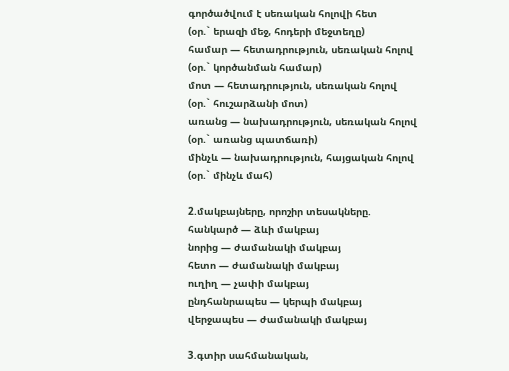գործածվում է սեռական հոլովի հետ
(օր.` երազի մեջ, հոդերի մեջտեղը)
համար — հետադրություն, սեռական հոլով
(օր.` կործանման համար)
մոտ — հետադրություն, սեռական հոլով
(օր.` հուշարձանի մոտ)
առանց — նախադրություն, սեռական հոլով
(օր.` առանց պատճառի)
մինչև — նախադրություն, հայցական հոլով
(օր.` մինչև մահ)

2.մակբայները, որոշիր տեսակները.
հանկարծ — ձևի մակբայ
նորից — ժամանակի մակբայ
հետո — ժամանակի մակբայ
ուղիղ — չափի մակբայ
ընդհանրապես — կերպի մակբայ
վերջապես — ժամանակի մակբայ

3.գտիր սահմանական,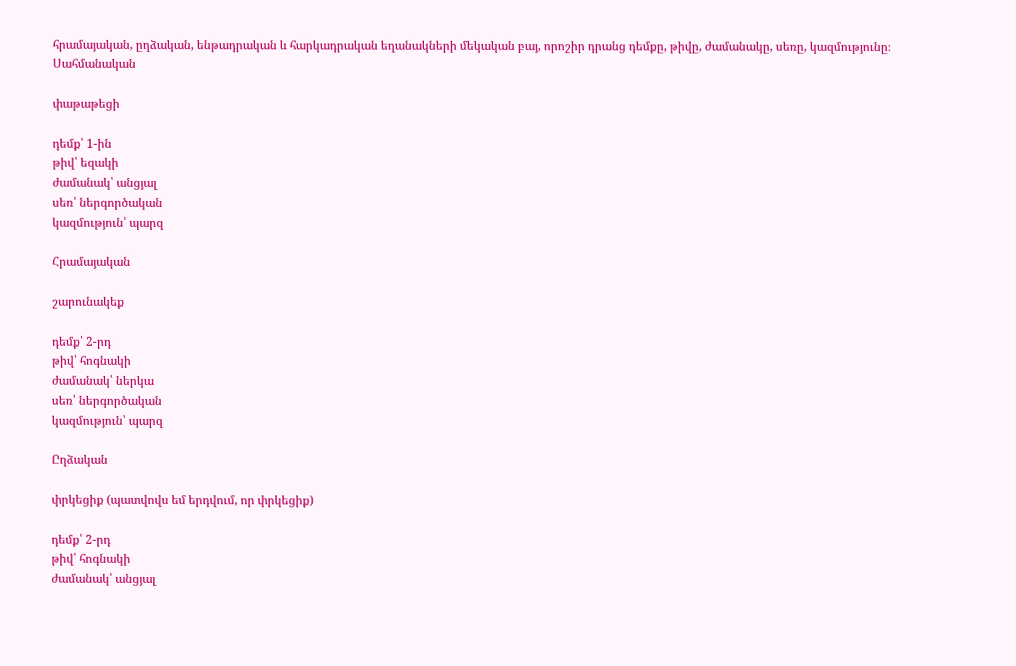հրամայական, ըղձական, ենթադրական և հարկադրական եղանակների մեկական բայ, որոշիր դրանց դեմքը, թիվը, ժամանակը, սեռը, կազմությունը։
Սահմանական

փաթաթեցի

դեմք՝ 1-ին
թիվ՝ եզակի
ժամանակ՝ անցյալ
սեռ՝ ներգործական
կազմություն՝ պարզ

Հրամայական

շարունակեք

դեմք՝ 2-րդ
թիվ՝ հոգնակի
ժամանակ՝ ներկա
սեռ՝ ներգործական
կազմություն՝ պարզ

Ըղձական

փրկեցիք (պատվովս եմ երդվում, որ փրկեցիք)

դեմք՝ 2-րդ
թիվ՝ հոգնակի
ժամանակ՝ անցյալ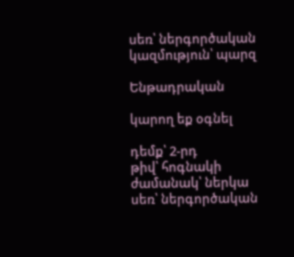սեռ՝ ներգործական
կազմություն՝ պարզ

Ենթադրական

կարող եք օգնել

դեմք՝ 2-րդ
թիվ՝ հոգնակի
ժամանակ՝ ներկա
սեռ՝ ներգործական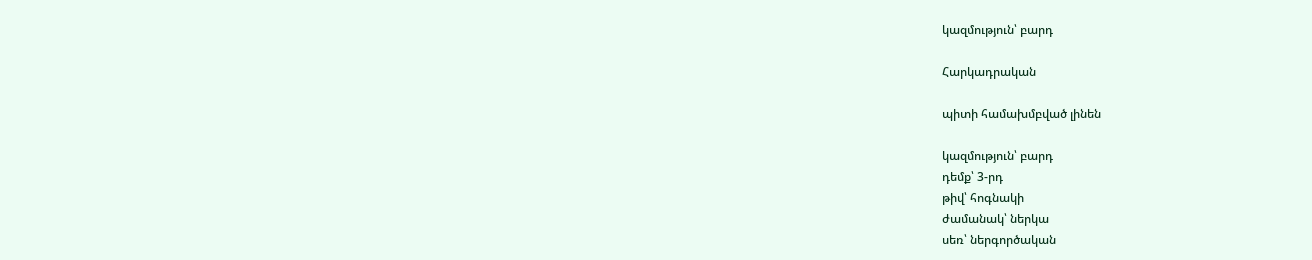կազմություն՝ բարդ

Հարկադրական

պիտի համախմբված լինեն

կազմություն՝ բարդ
դեմք՝ 3-րդ
թիվ՝ հոգնակի
ժամանակ՝ ներկա
սեռ՝ ներգործական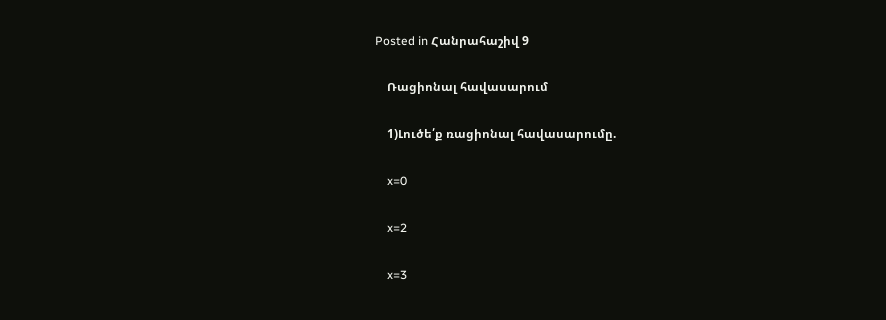Posted in Հանրահաշիվ 9

    Ռացիոնալ հավասարում

    1)Լուծե՛ք ռացիոնալ հավասարումը.

    x=0

    x=2

    x=3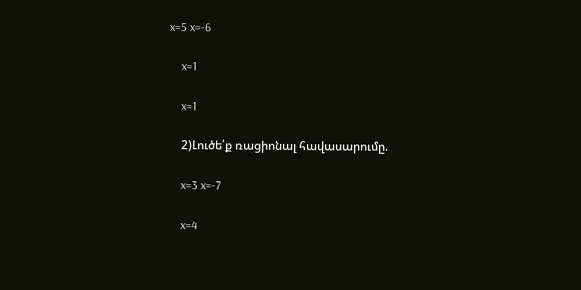x=5 x=-6

    x=1

    x=1

    2)Լուծե՛ք ռացիոնալ հավասարումը.

    x=3 x=-7

    x=4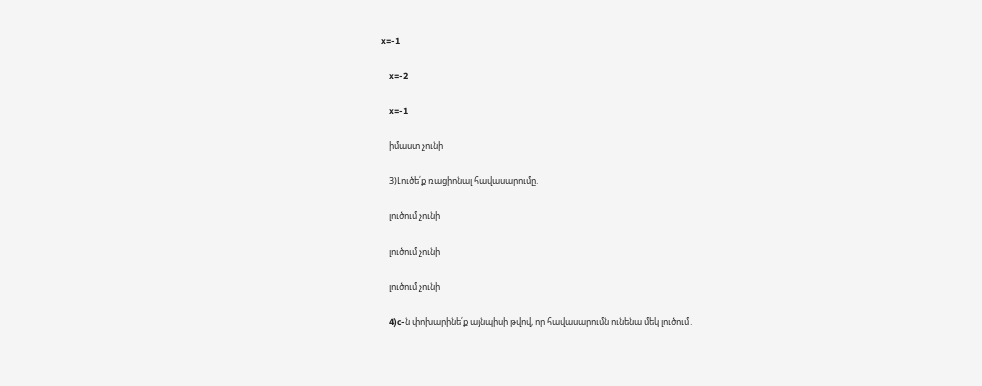x=-1

    x=-2

    x=-1

    իմաստ չունի

    3)Լուծե՛ք ռացիոնալ հավասարումը.

    լուծում չունի

    լուծում չունի

    լուծում չունի

    4)c-ն փոխարինե՛ք այնպիսի թվով, որ հավասարումն ունենա մեկ լուծում․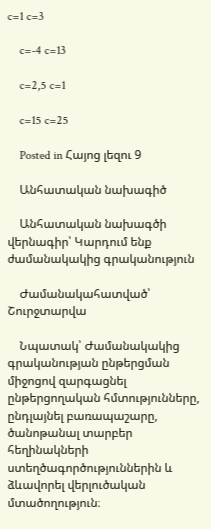c=1 c=3

    c=-4 c=13

    c=2,5 c=1

    c=15 c=25

    Posted in Հայոց լեզու 9

    Անհատական նախագիծ

    Անհատական նախագծի վերնագիր՝ Կարդում ենք ժամանակակից գրականություն

    Ժամանակահատված՝ Շուրջտարվա

    Նպատակ՝ Ժամանակակից գրականության ընթերցման միջոցով զարգացնել ընթերցողական հմտությունները, ընդլայնել բառապաշարը, ծանոթանալ տարբեր հեղինակների ստեղծագործություններին և ձևավորել վերլուծական մտածողություն։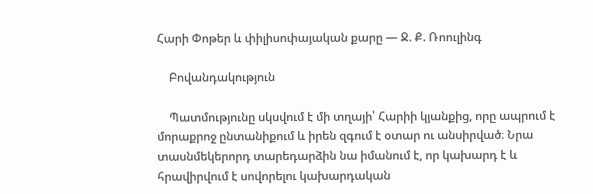Հարի Փոթեր և փիլիսոփայական քարը — Ջ. Ք. Ռոուլինգ

    Բովանդակություն

    Պատմությունը սկսվում է մի տղայի՝ Հարիի կյանքից, որը ապրում է մորաքրոջ ընտանիքում և իրեն զգում է օտար ու անսիրված։ Նրա տասնմեկերորդ տարեդարձին նա իմանում է, որ կախարդ է և հրավիրվում է սովորելու կախարդական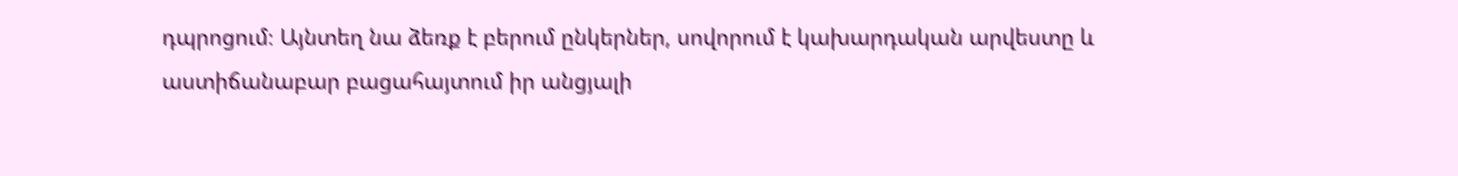դպրոցում։ Այնտեղ նա ձեռք է բերում ընկերներ, սովորում է կախարդական արվեստը և աստիճանաբար բացահայտում իր անցյալի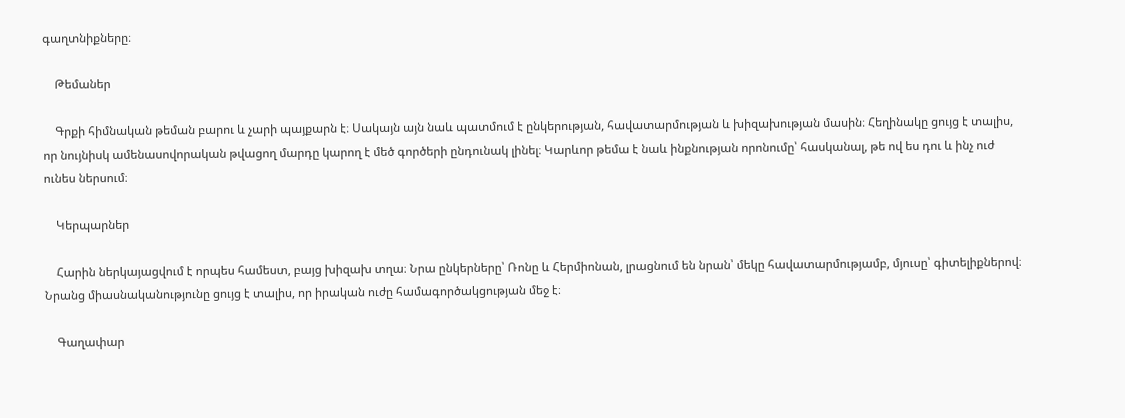գաղտնիքները։

    Թեմաներ

    Գրքի հիմնական թեման բարու և չարի պայքարն է։ Սակայն այն նաև պատմում է ընկերության, հավատարմության և խիզախության մասին։ Հեղինակը ցույց է տալիս, որ նույնիսկ ամենասովորական թվացող մարդը կարող է մեծ գործերի ընդունակ լինել։ Կարևոր թեմա է նաև ինքնության որոնումը՝ հասկանալ, թե ով ես դու և ինչ ուժ ունես ներսում։

    Կերպարներ

    Հարին ներկայացվում է որպես համեստ, բայց խիզախ տղա։ Նրա ընկերները՝ Ռոնը և Հերմիոնան, լրացնում են նրան՝ մեկը հավատարմությամբ, մյուսը՝ գիտելիքներով։ Նրանց միասնականությունը ցույց է տալիս, որ իրական ուժը համագործակցության մեջ է։

    Գաղափար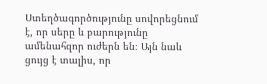Ստեղծագործությունը սովորեցնում է, որ սերը և բարությունը ամենահզոր ուժերն են։ Այն նաև ցույց է տալիս, որ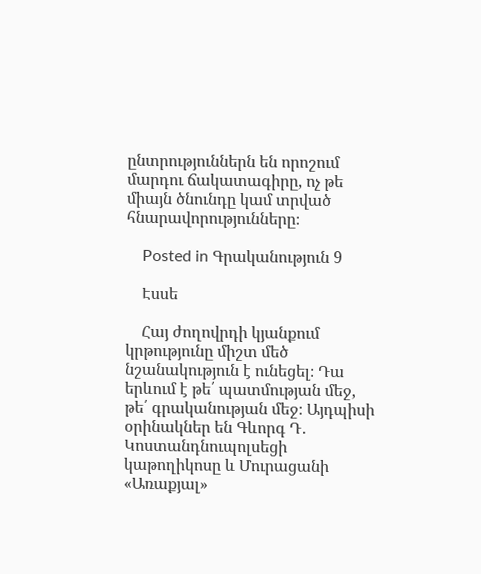ընտրություններն են որոշում մարդու ճակատագիրը, ոչ թե միայն ծնունդը կամ տրված հնարավորությունները։

    Posted in Գրականություն 9

    Էսսե

    Հայ ժողովրդի կյանքում կրթությունը միշտ մեծ նշանակություն է ունեցել։ Դա երևում է թե՛ պատմության մեջ, թե՛ գրականության մեջ։ Այդպիսի օրինակներ են Գևորգ Դ․ Կոստանդնուպոլսեցի կաթողիկոսը և Մուրացանի «Առաքյալ»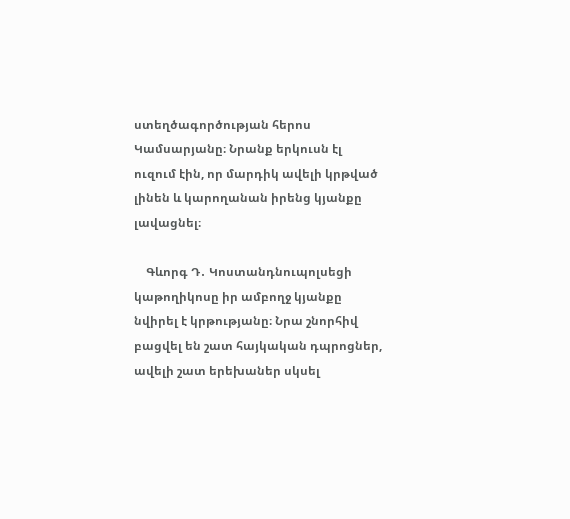ստեղծագործության հերոս Կամսարյանը։ Նրանք երկուսն էլ ուզում էին, որ մարդիկ ավելի կրթված լինեն և կարողանան իրենց կյանքը լավացնել։

    Գևորգ Դ․ Կոստանդնուպոլսեցի կաթողիկոսը իր ամբողջ կյանքը նվիրել է կրթությանը։ Նրա շնորհիվ բացվել են շատ հայկական դպրոցներ, ավելի շատ երեխաներ սկսել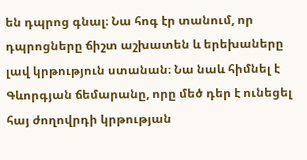են դպրոց գնալ։ Նա հոգ էր տանում, որ դպրոցները ճիշտ աշխատեն և երեխաները լավ կրթություն ստանան։ Նա նաև հիմնել է Գևորգյան ճեմարանը, որը մեծ դեր է ունեցել հայ ժողովրդի կրթության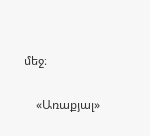մեջ։

    «Առաքյալ»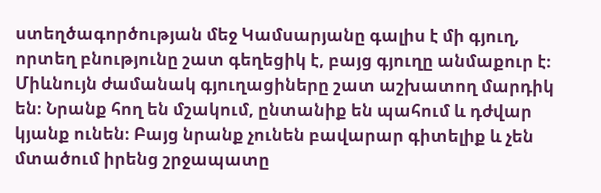ստեղծագործության մեջ Կամսարյանը գալիս է մի գյուղ, որտեղ բնությունը շատ գեղեցիկ է, բայց գյուղը անմաքուր է։ Միևնույն ժամանակ գյուղացիները շատ աշխատող մարդիկ են։ Նրանք հող են մշակում, ընտանիք են պահում և դժվար կյանք ունեն։ Բայց նրանք չունեն բավարար գիտելիք և չեն մտածում իրենց շրջապատը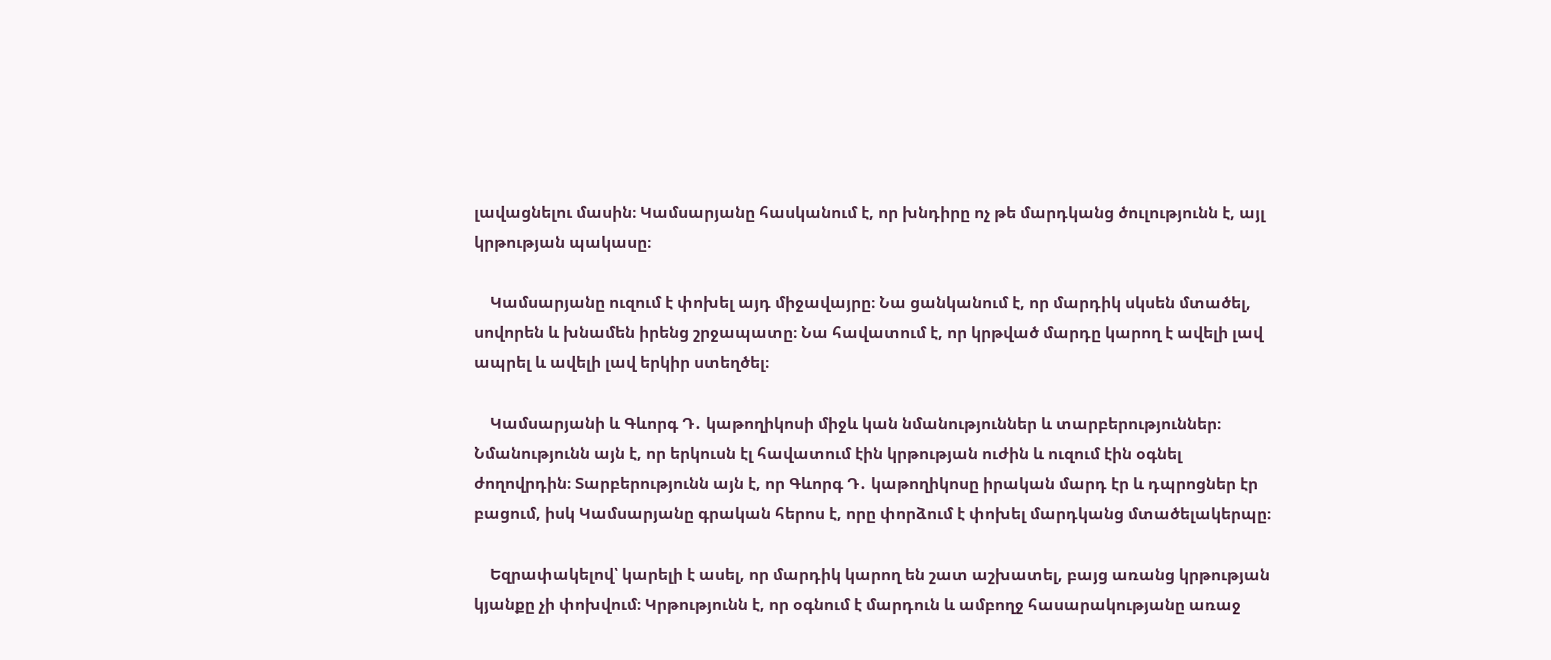լավացնելու մասին։ Կամսարյանը հասկանում է, որ խնդիրը ոչ թե մարդկանց ծուլությունն է, այլ կրթության պակասը։

    Կամսարյանը ուզում է փոխել այդ միջավայրը։ Նա ցանկանում է, որ մարդիկ սկսեն մտածել, սովորեն և խնամեն իրենց շրջապատը։ Նա հավատում է, որ կրթված մարդը կարող է ավելի լավ ապրել և ավելի լավ երկիր ստեղծել։

    Կամսարյանի և Գևորգ Դ․ կաթողիկոսի միջև կան նմանություններ և տարբերություններ։ Նմանությունն այն է, որ երկուսն էլ հավատում էին կրթության ուժին և ուզում էին օգնել ժողովրդին։ Տարբերությունն այն է, որ Գևորգ Դ․ կաթողիկոսը իրական մարդ էր և դպրոցներ էր բացում, իսկ Կամսարյանը գրական հերոս է, որը փորձում է փոխել մարդկանց մտածելակերպը։

    Եզրափակելով՝ կարելի է ասել, որ մարդիկ կարող են շատ աշխատել, բայց առանց կրթության կյանքը չի փոխվում։ Կրթությունն է, որ օգնում է մարդուն և ամբողջ հասարակությանը առաջ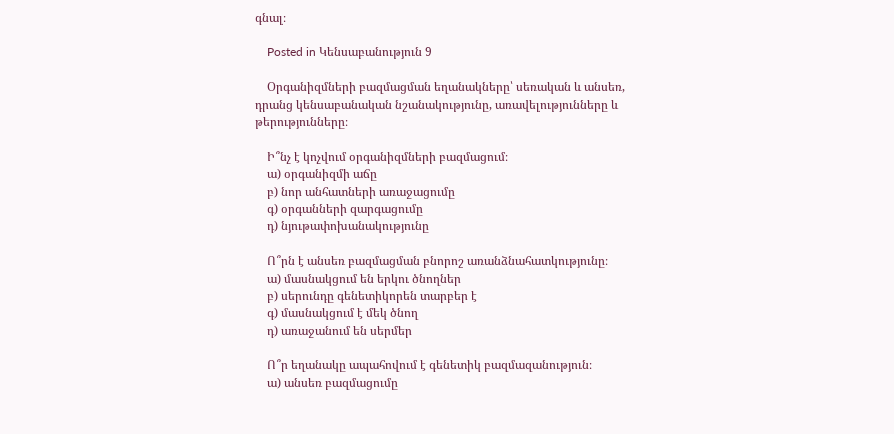գնալ։

    Posted in Կենսաբանություն 9

    Օրգանիզմների բազմացման եղանակները՝ սեռական և անսեռ, դրանց կենսաբանական նշանակությունը, առավելությունները և թերությունները։

    Ի՞նչ է կոչվում օրգանիզմների բազմացում։
    ա) օրգանիզմի աճը
    բ) նոր անհատների առաջացումը
    գ) օրգանների զարգացումը
    դ) նյութափոխանակությունը

    Ո՞րն է անսեռ բազմացման բնորոշ առանձնահատկությունը։
    ա) մասնակցում են երկու ծնողներ
    բ) սերունդը գենետիկորեն տարբեր է
    գ) մասնակցում է մեկ ծնող
    դ) առաջանում են սերմեր

    Ո՞ր եղանակը ապահովում է գենետիկ բազմազանություն։
    ա) անսեռ բազմացումը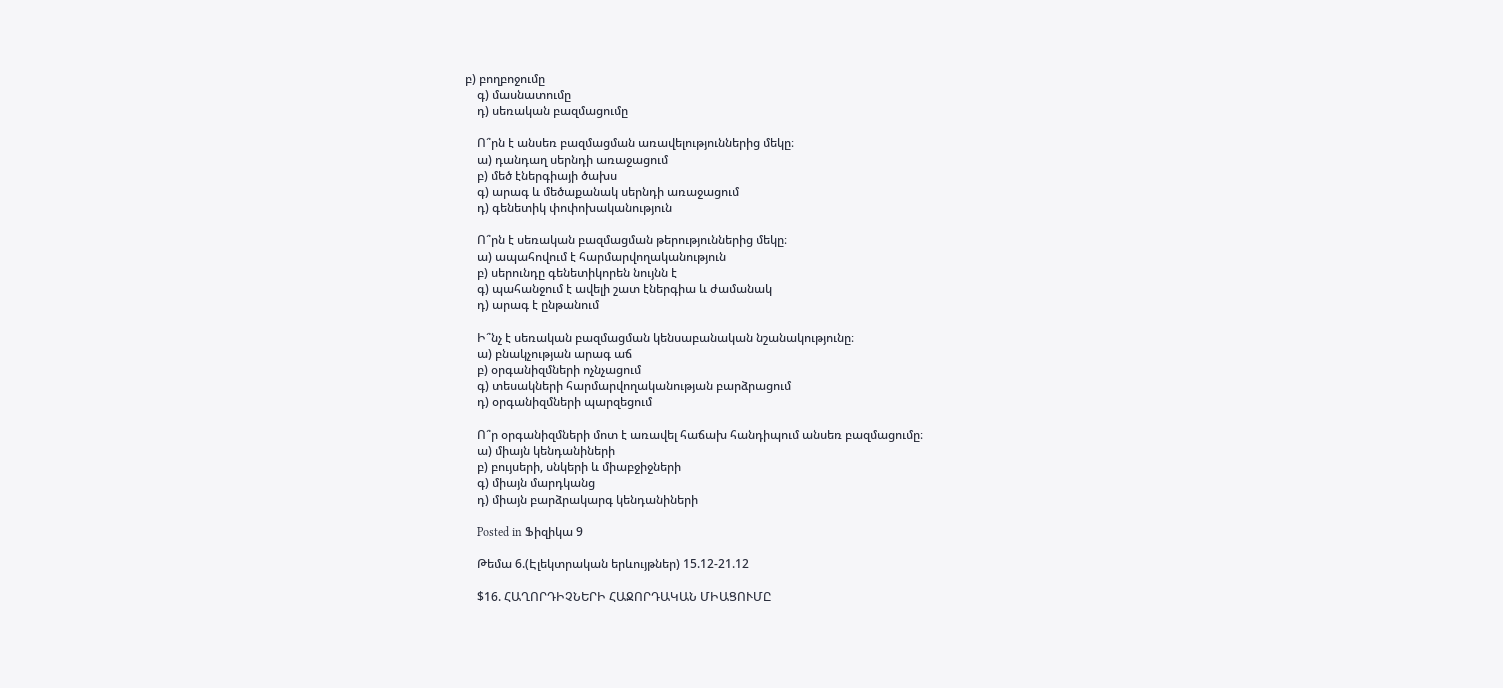բ) բողբոջումը
    գ) մասնատումը
    դ) սեռական բազմացումը

    Ո՞րն է անսեռ բազմացման առավելություններից մեկը։
    ա) դանդաղ սերնդի առաջացում
    բ) մեծ էներգիայի ծախս
    գ) արագ և մեծաքանակ սերնդի առաջացում
    դ) գենետիկ փոփոխականություն

    Ո՞րն է սեռական բազմացման թերություններից մեկը։
    ա) ապահովում է հարմարվողականություն
    բ) սերունդը գենետիկորեն նույնն է
    գ) պահանջում է ավելի շատ էներգիա և ժամանակ
    դ) արագ է ընթանում

    Ի՞նչ է սեռական բազմացման կենսաբանական նշանակությունը։
    ա) բնակչության արագ աճ
    բ) օրգանիզմների ոչնչացում
    գ) տեսակների հարմարվողականության բարձրացում
    դ) օրգանիզմների պարզեցում

    Ո՞ր օրգանիզմների մոտ է առավել հաճախ հանդիպում անսեռ բազմացումը։
    ա) միայն կենդանիների
    բ) բույսերի, սնկերի և միաբջիջների
    գ) միայն մարդկանց
    դ) միայն բարձրակարգ կենդանիների

    Posted in Ֆիզիկա 9

    Թեմա 6.(Էլեկտրական երևույթներ) 15.12-21.12

    $16. ՀԱՂՈՐԴԻՉՆԵՐԻ ՀԱՋՈՐԴԱԿԱՆ ՄԻԱՑՈՒՄԸ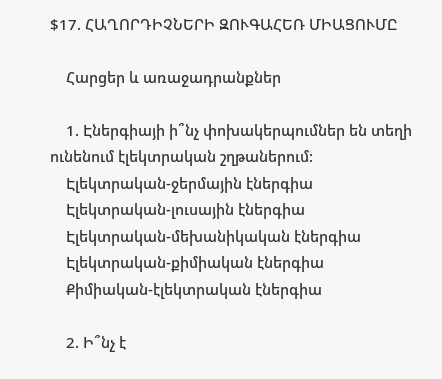$17. ՀԱՂՈՐԴԻՉՆԵՐԻ ԶՈՒԳԱՀԵՌ ՄԻԱՑՈՒՄԸ

    Հարցեր և առաջադրանքներ

    1. Էներգիայի ի՞նչ փոխակերպումներ են տեղի ունենում էլեկտրական շղթաներում:
    Էլեկտրական-ջերմային էներգիա
    Էլեկտրական-լուսային էներգիա
    Էլեկտրական-մեխանիկական էներգիա
    Էլեկտրական-քիմիական էներգիա
    Քիմիական-էլեկտրական էներգիա

    2. Ի՞նչ է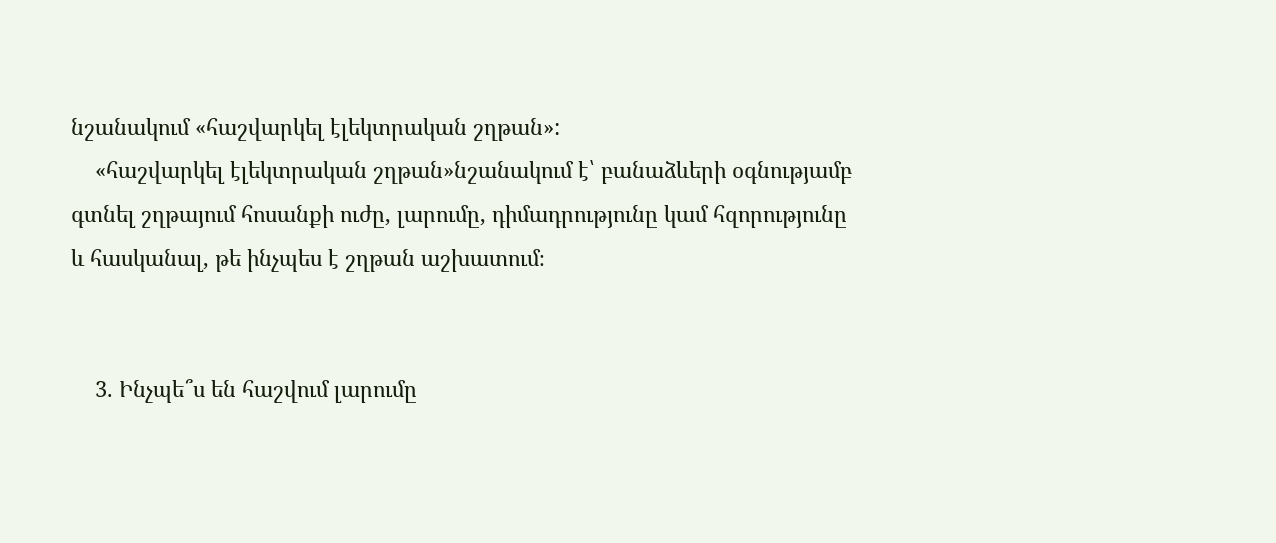նշանակում «հաշվարկել էլեկտրական շղթան»:
    «հաշվարկել էլեկտրական շղթան»նշանակում է՝ բանաձևերի օգնությամբ գտնել շղթայում հոսանքի ուժը, լարումը, դիմադրությունը կամ հզորությունը և հասկանալ, թե ինչպես է շղթան աշխատում։


    3. Ինչպե՞ս են հաշվում լարումը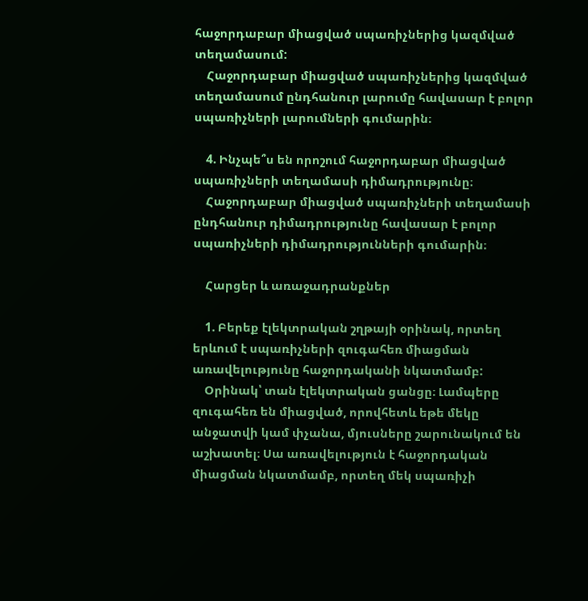հաջորդաբար միացված սպառիչներից կազմված տեղամասում:
    Հաջորդաբար միացված սպառիչներից կազմված տեղամասում ընդհանուր լարումը հավասար է բոլոր սպառիչների լարումների գումարին։

    4. Ինչպե՞ս են որոշում հաջորդաբար միացված սպառիչների տեղամասի դիմադրությունը։
    Հաջորդաբար միացված սպառիչների տեղամասի ընդհանուր դիմադրությունը հավասար է բոլոր սպառիչների դիմադրությունների գումարին։

    Հարցեր և առաջադրանքներ

    1. Բերեք էլեկտրական շղթայի օրինակ, որտեղ երևում է սպառիչների զուգահեռ միացման առավելությունը հաջորդականի նկատմամբ:
    Օրինակ՝ տան էլեկտրական ցանցը։ Լամպերը զուգահեռ են միացված, որովհետև եթե մեկը անջատվի կամ փչանա, մյուսները շարունակում են աշխատել։ Սա առավելություն է հաջորդական միացման նկատմամբ, որտեղ մեկ սպառիչի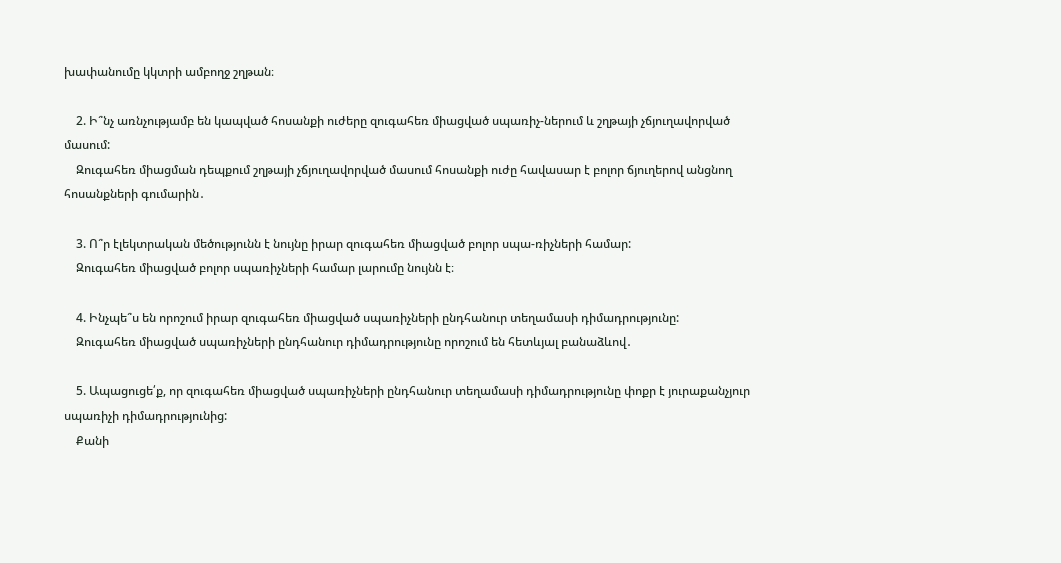խափանումը կկտրի ամբողջ շղթան։

    2. Ի՞նչ առնչությամբ են կապված հոսանքի ուժերը զուգահեռ միացված սպառիչ-ներում և շղթայի չճյուղավորված մասում:
    Զուգահեռ միացման դեպքում շղթայի չճյուղավորված մասում հոսանքի ուժը հավասար է բոլոր ճյուղերով անցնող հոսանքների գումարին․

    3. Ո՞ր էլեկտրական մեծությունն է նույնը իրար զուգահեռ միացված բոլոր սպա-ռիչների համար:
    Զուգահեռ միացված բոլոր սպառիչների համար լարումը նույնն է։

    4. Ինչպե՞ս են որոշում իրար զուգահեռ միացված սպառիչների ընդհանուր տեղամասի դիմադրությունը:
    Զուգահեռ միացված սպառիչների ընդհանուր դիմադրությունը որոշում են հետևյալ բանաձևով․

    5. Ապացուցե՛ք, որ զուգահեռ միացված սպառիչների ընդհանուր տեղամասի դիմադրությունը փոքր է յուրաքանչյուր սպառիչի դիմադրությունից:
    Քանի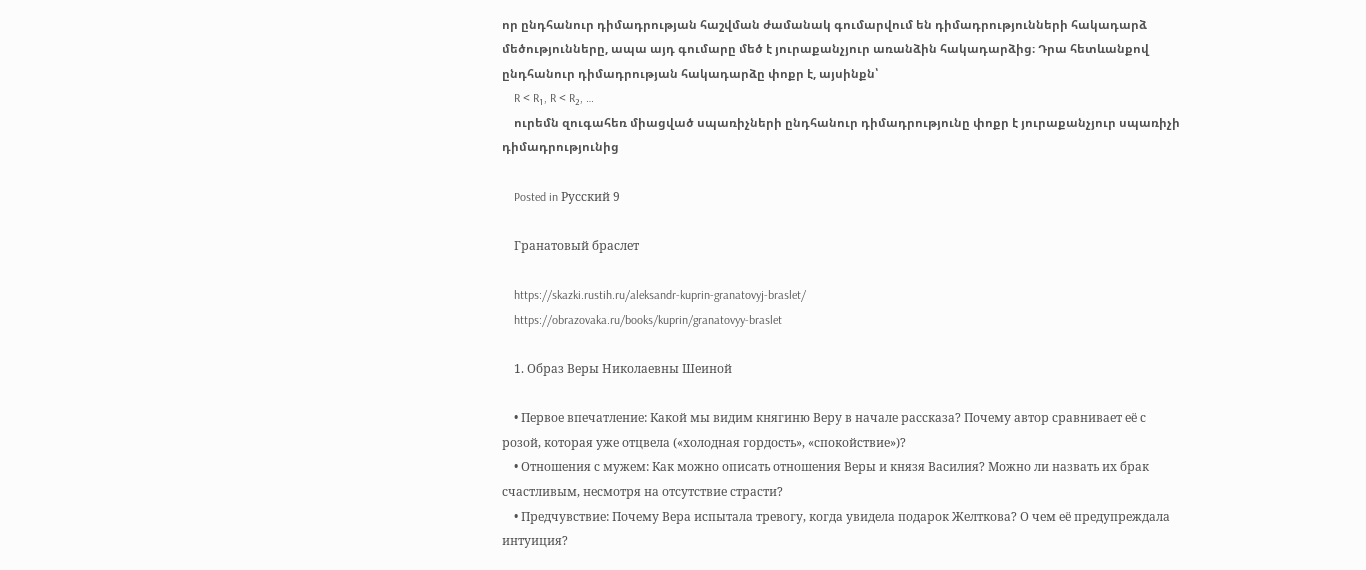որ ընդհանուր դիմադրության հաշվման ժամանակ գումարվում են դիմադրությունների հակադարձ մեծությունները, ապա այդ գումարը մեծ է յուրաքանչյուր առանձին հակադարձից։ Դրա հետևանքով ընդհանուր դիմադրության հակադարձը փոքր է, այսինքն՝
    R < R₁, R < R₂, …
    ուրեմն զուգահեռ միացված սպառիչների ընդհանուր դիմադրությունը փոքր է յուրաքանչյուր սպառիչի դիմադրությունից

    Posted in Русский 9

    Гранатовый браслет

    https://skazki.rustih.ru/aleksandr-kuprin-granatovyj-braslet/
    https://obrazovaka.ru/books/kuprin/granatovyy-braslet

    1. Образ Веры Николаевны Шеиной

    • Первое впечатление: Какой мы видим княгиню Веру в начале рассказа? Почему автор сравнивает её с розой, которая уже отцвела («холодная гордость», «спокойствие»)?
    • Отношения с мужем: Как можно описать отношения Веры и князя Василия? Можно ли назвать их брак счастливым, несмотря на отсутствие страсти?
    • Предчувствие: Почему Вера испытала тревогу, когда увидела подарок Желткова? О чем её предупреждала интуиция?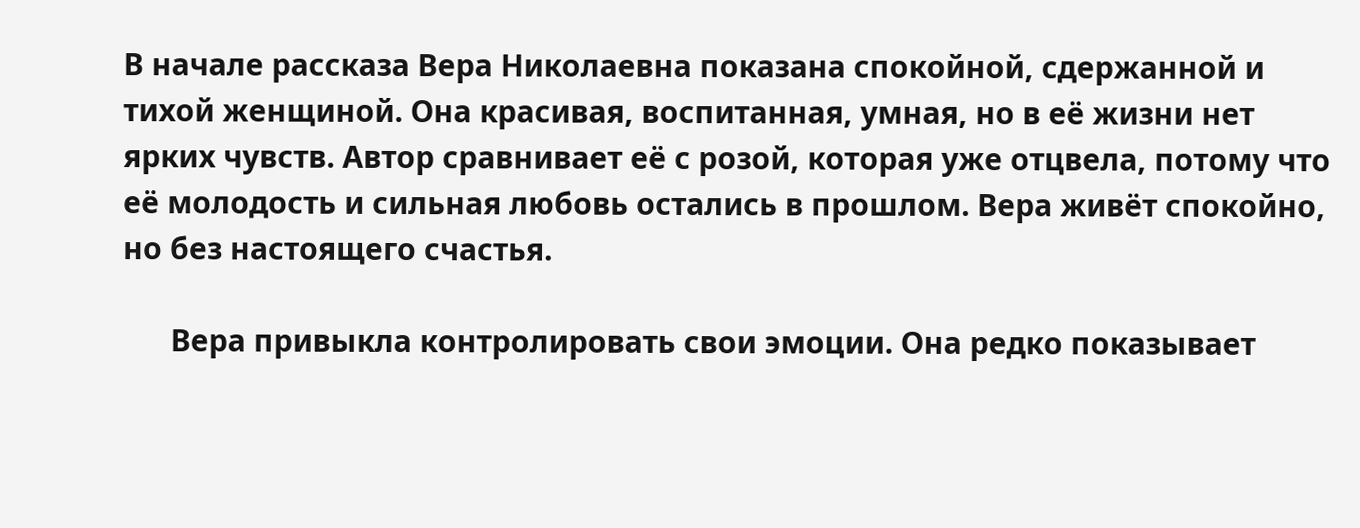В начале рассказа Вера Николаевна показана спокойной, сдержанной и тихой женщиной. Она красивая, воспитанная, умная, но в её жизни нет ярких чувств. Автор сравнивает её с розой, которая уже отцвела, потому что её молодость и сильная любовь остались в прошлом. Вера живёт спокойно, но без настоящего счастья.

      Вера привыкла контролировать свои эмоции. Она редко показывает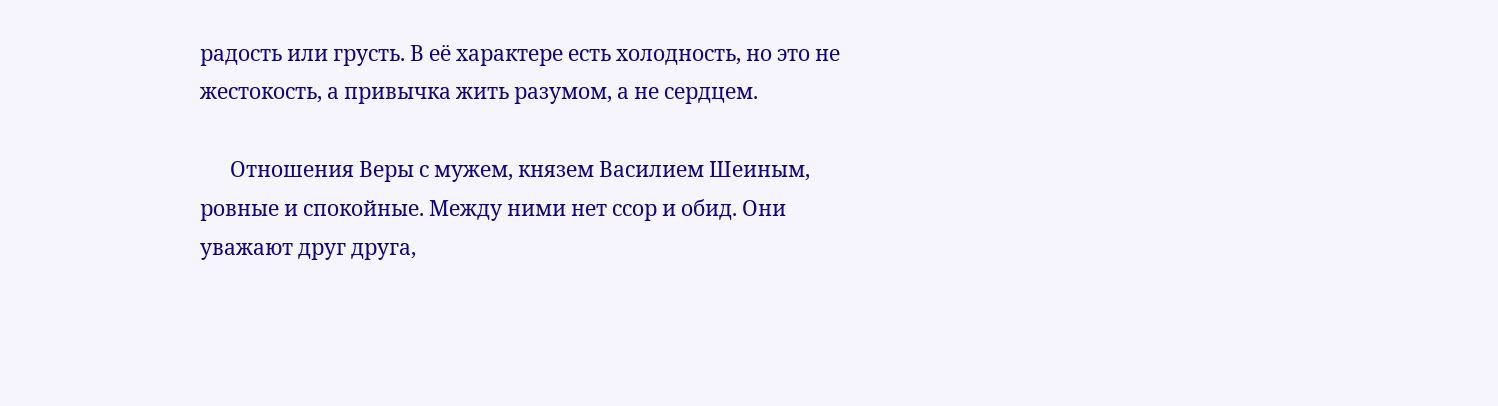радость или грусть. В её характере есть холодность, но это не жестокость, а привычка жить разумом, а не сердцем.

      Отношения Веры с мужем, князем Василием Шеиным, ровные и спокойные. Между ними нет ссор и обид. Они уважают друг друга,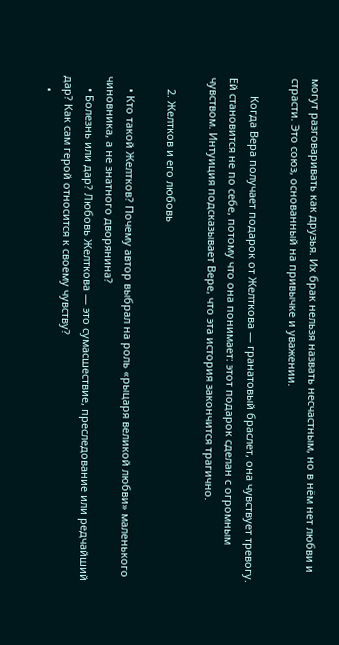могут разговаривать как друзья. Их брак нельзя назвать несчастным, но в нём нет любви и страсти. Это союз, основанный на привычке и уважении.

      Когда Вера получает подарок от Желткова — гранатовый браслет, она чувствует тревогу. Ей становится не по себе, потому что она понимает: этот подарок сделан с огромным чувством. Интуиция подсказывает Вере, что эта история закончится трагично.

    2. Желтков и его любовь

    • Кто такой Желтков? Почему автор выбрал на роль «рыцаря великой любви» маленького чиновника, а не знатного дворянина?
    • Болезнь или дар? Любовь Желткова — это сумасшествие, преследование или редчайший дар? Как сам герой относится к своему чувству?
    •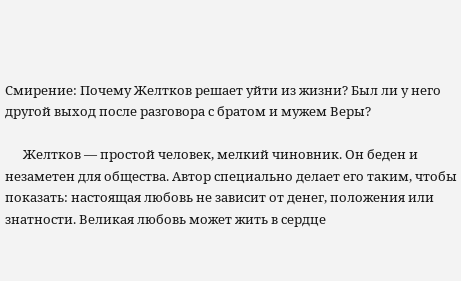Смирение: Почему Желтков решает уйти из жизни? Был ли у него другой выход после разговора с братом и мужем Веры?

      Желтков — простой человек, мелкий чиновник. Он беден и незаметен для общества. Автор специально делает его таким, чтобы показать: настоящая любовь не зависит от денег, положения или знатности. Великая любовь может жить в сердце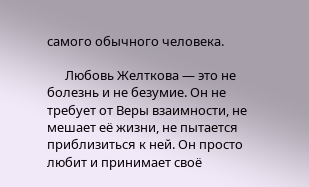самого обычного человека.

      Любовь Желткова — это не болезнь и не безумие. Он не требует от Веры взаимности, не мешает её жизни, не пытается приблизиться к ней. Он просто любит и принимает своё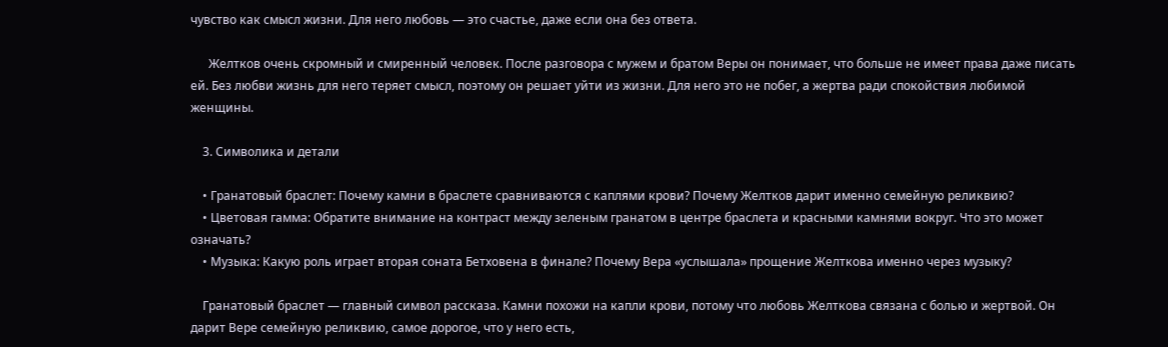чувство как смысл жизни. Для него любовь — это счастье, даже если она без ответа.

      Желтков очень скромный и смиренный человек. После разговора с мужем и братом Веры он понимает, что больше не имеет права даже писать ей. Без любви жизнь для него теряет смысл, поэтому он решает уйти из жизни. Для него это не побег, а жертва ради спокойствия любимой женщины.

    3. Символика и детали

    • Гранатовый браслет: Почему камни в браслете сравниваются с каплями крови? Почему Желтков дарит именно семейную реликвию?
    • Цветовая гамма: Обратите внимание на контраст между зеленым гранатом в центре браслета и красными камнями вокруг. Что это может означать?
    • Музыка: Какую роль играет вторая соната Бетховена в финале? Почему Вера «услышала» прощение Желткова именно через музыку?

    Гранатовый браслет — главный символ рассказа. Камни похожи на капли крови, потому что любовь Желткова связана с болью и жертвой. Он дарит Вере семейную реликвию, самое дорогое, что у него есть,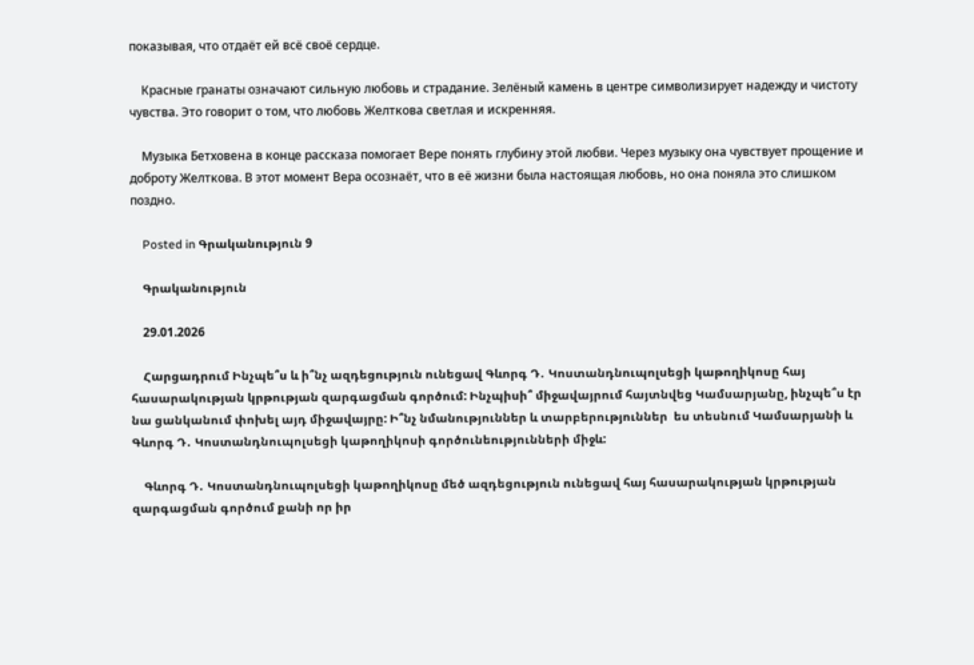показывая, что отдаёт ей всё своё сердце.

    Красные гранаты означают сильную любовь и страдание. Зелёный камень в центре символизирует надежду и чистоту чувства. Это говорит о том, что любовь Желткова светлая и искренняя.

    Музыка Бетховена в конце рассказа помогает Вере понять глубину этой любви. Через музыку она чувствует прощение и доброту Желткова. В этот момент Вера осознаёт, что в её жизни была настоящая любовь, но она поняла это слишком поздно.

    Posted in Գրականություն 9

    Գրականություն

    29.01.2026

    Հարցադրում Ինչպե՞ս և ի՞նչ ազդեցություն ունեցավ Գևորգ Դ․ Կոստանդնուպոլսեցի կաթողիկոսը հայ հասարակության կրթության զարգացման գործում: Ինչպիսի՞ միջավայրում հայտնվեց Կամսարյանը, ինչպե՞ս էր նա ցանկանում փոխել այդ միջավայրը: Ի՞նչ նմանություններ և տարբերություններ  ես տեսնում Կամսարյանի և Գևորգ Դ․ Կոստանդնուպոլսեցի կաթողիկոսի գործունեությունների միջև:

    Գևորգ Դ․ Կոստանդնուպոլսեցի կաթողիկոսը մեծ ազդեցություն ունեցավ հայ հասարակության կրթության զարգացման գործում քանի որ իր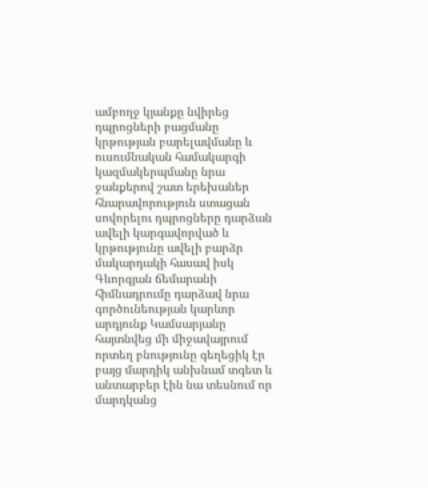ամբողջ կյանքը նվիրեց դպրոցների բացմանը կրթության բարելավմանը և ուսումնական համակարգի կազմակերպմանը նրա ջանքերով շատ երեխաներ հնարավորություն ստացան սովորելու դպրոցները դարձան ավելի կարգավորված և կրթությունը ավելի բարձր մակարդակի հասավ իսկ Գևորգյան ճեմարանի հիմնադրումը դարձավ նրա գործունեության կարևոր արդյունք Կամսարյանը հայտնվեց մի միջավայրում որտեղ բնությունը գեղեցիկ էր բայց մարդիկ անխնամ տգետ և անտարբեր էին նա տեսնում որ մարդկանց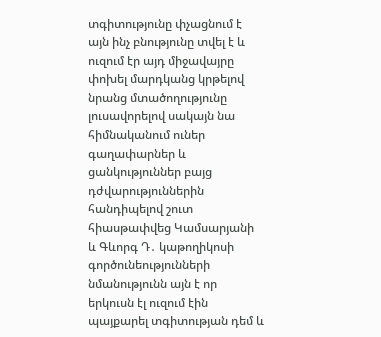տգիտությունը փչացնում է այն ինչ բնությունը տվել է և ուզում էր այդ միջավայրը փոխել մարդկանց կրթելով նրանց մտածողությունը լուսավորելով սակայն նա հիմնականում ուներ գաղափարներ և ցանկություններ բայց դժվարություններին հանդիպելով շուտ հիասթափվեց Կամսարյանի և Գևորգ Դ․ կաթողիկոսի գործունեությունների նմանությունն այն է որ երկուսն էլ ուզում էին պայքարել տգիտության դեմ և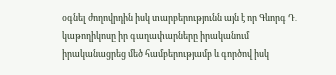օգնել ժողովրդին իսկ տարբերությունն այն է որ Գևորգ Դ․ կաթողիկոսը իր գաղափարները իրականում իրականացրեց մեծ համբերությամբ և գործով իսկ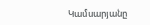Կամսարյանը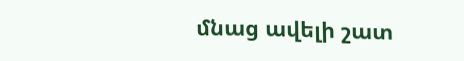մնաց ավելի շատ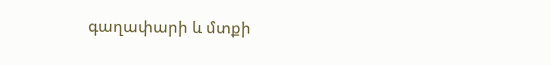գաղափարի և մտքի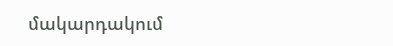մակարդակում